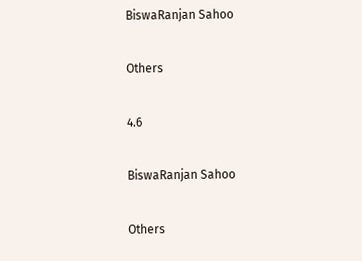BiswaRanjan Sahoo

Others

4.6

BiswaRanjan Sahoo

Others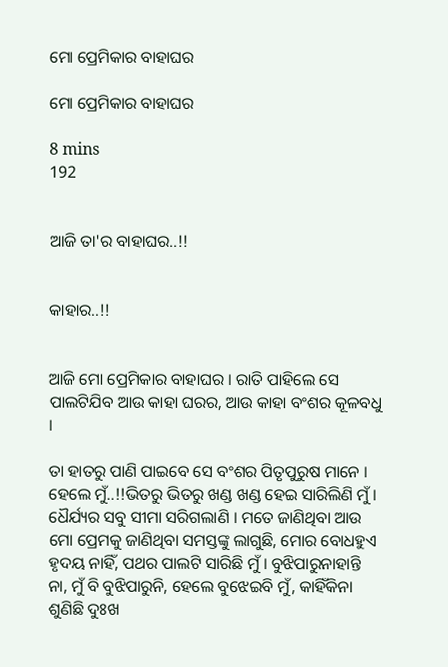ମୋ ପ୍ରେମିକାର ବାହାଘର

ମୋ ପ୍ରେମିକାର ବାହାଘର

8 mins
192


ଆଜି ତା'ର ବାହାଘର..!!


କାହାର..!!


ଆଜି ମୋ ପ୍ରେମିକାର ବାହାଘର । ରାତି ପାହିଲେ ସେ ପାଲଟିଯିବ ଆଉ କାହା ଘରର, ଆଉ କାହା ବଂଶର କୂଳବଧୁ ।

ତା ହାତରୁ ପାଣି ପାଇବେ ସେ ବଂଶର ପିତୃପୁରୁଷ ମାନେ । ହେଲେ ମୁଁ..!!ଭିତରୁ ଭିତରୁ ଖଣ୍ଡ ଖଣ୍ଡ ହେଇ ସାରିଲିଣି ମୁଁ । ଧୈର୍ଯ୍ୟର ସବୁ ସୀମା ସରିଗଲାଣି । ମତେ ଜାଣିଥିବା ଆଉ ମୋ ପ୍ରେମକୁ ଜାଣିଥିବା ସମସ୍ତଙ୍କୁ ଲାଗୁଛି, ମୋର ବୋଧହୁଏ ହୃଦୟ ନାହିଁ, ପଥର ପାଲଟି ସାରିଛି ମୁଁ । ବୁଝିପାରୁନାହାନ୍ତି ନା, ମୁଁ ବି ବୁଝିପାରୁନି, ହେଲେ ବୁଝେଇବି ମୁଁ, କାହିଁକିନା ଶୁଣିଛି ଦୁଃଖ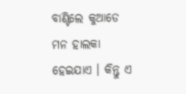ବାଣ୍ଟିଲେ କୁଆଡେ ମନ ହାଲକା ହେଇଯାଏ । କିନ୍ତୁ ଏ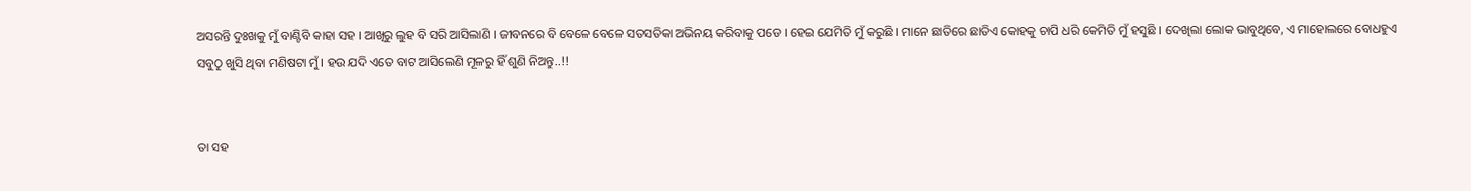ଅସରନ୍ତି ଦୁଃଖକୁ ମୁଁ ବାଣ୍ଟିବି କାହା ସହ । ଆଖିରୁ ଲୁହ ବି ସରି ଆସିଲାଣି । ଜୀବନରେ ବି ବେଳେ ବେଳେ ସତସତିକା ଅଭିନୟ କରିବାକୁ ପଡେ । ହେଇ ଯେମିତି ମୁଁ କରୁଛି । ମାନେ ଛାତିରେ ଛାତିଏ କୋହକୁ ଚାପି ଧରି କେମିତି ମୁଁ ହସୁଛି । ଦେଖିଲା ଲୋକ ଭାବୁଥିବେ, ଏ ମାହୋଲରେ ବୋଧହୁଏ ସବୁଠୁ ଖୁସି ଥିବା ମଣିଷଟା ମୁଁ । ହଉ ଯଦି ଏତେ ବାଟ ଆସିଲେଣି ମୂଳରୁ ହିଁ ଶୁଣି ନିଅନ୍ତୁ..!!


ତା ସହ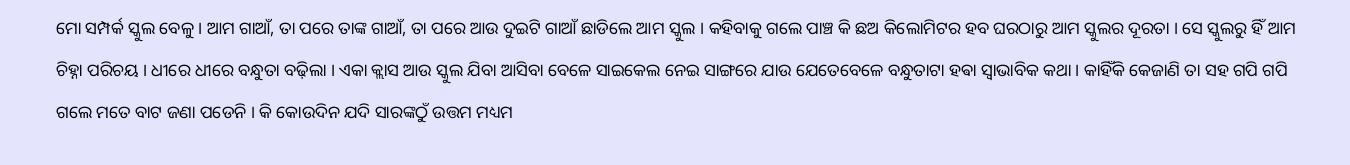ମୋ ସମ୍ପର୍କ ସ୍କୁଲ ବେଳୁ । ଆମ ଗାଆଁ, ତା ପରେ ତାଙ୍କ ଗାଆଁ, ତା ପରେ ଆଉ ଦୁଇଟି ଗାଆଁ ଛାଡିଲେ ଆମ ସ୍କୁଲ । କହିବାକୁ ଗଲେ ପାଞ୍ଚ କି ଛଅ କିଲୋମିଟର ହବ ଘରଠାରୁ ଆମ ସ୍କୁଲର ଦୂରତା । ସେ ସ୍କୁଲରୁ ହିଁ ଆମ ଚିହ୍ନା ପରିଚୟ । ଧୀରେ ଧୀରେ ବନ୍ଧୁତା ବଢ଼ିଲା । ଏକା କ୍ଲାସ ଆଉ ସ୍କୁଲ ଯିବା ଆସିବା ବେଳେ ସାଇକେଲ ନେଇ ସାଙ୍ଗରେ ଯାଉ ଯେତେବେଳେ ବନ୍ଧୁତାଟା ହଵା ସ୍ୱାଭାବିକ କଥା । କାହିଁକି କେଜାଣି ତା ସହ ଗପି ଗପି ଗଲେ ମତେ ବାଟ ଜଣା ପଡେନି । କି କୋଉଦିନ ଯଦି ସାରଙ୍କଠୁଁ ଉତ୍ତମ ମଧ୍ୟମ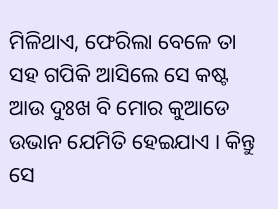ମିଳିଥାଏ, ଫେରିଲା ବେଳେ ତା ସହ ଗପିକି ଆସିଲେ ସେ କଷ୍ଟ ଆଉ ଦୁଃଖ ବି ମୋର କୁଆଡେ ଉଭାନ ଯେମିତି ହେଇଯାଏ । କିନ୍ତୁ ସେ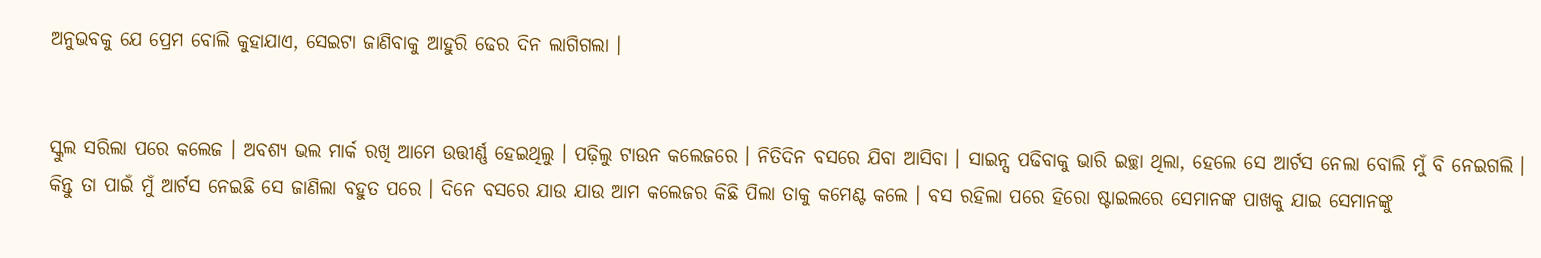ଅନୁଭବକୁ ଯେ ପ୍ରେମ ବୋଲି କୁହାଯାଏ, ସେଇଟା ଜାଣିବାକୁ ଆହୁରି ଢେର ଦିନ ଲାଗିଗଲା ।


ସ୍କୁଲ ସରିଲା ପରେ କଲେଜ । ଅବଶ୍ୟ ଭଲ ମାର୍କ ରଖି ଆମେ ଉତ୍ତୀର୍ଣ୍ଣ ହେଇଥିଲୁ । ପଢ଼ିଲୁ ଟାଉନ କଲେଜରେ । ନିତିଦିନ ବସରେ ଯିବା ଆସିବା । ସାଇନ୍ସ ପଢିବାକୁ ଭାରି ଇଚ୍ଛା ଥିଲା, ହେଲେ ସେ ଆର୍ଟସ ନେଲା ବୋଲି ମୁଁ ବି ନେଇଗଲି । କିନ୍ତୁ ତା ପାଇଁ ମୁଁ ଆର୍ଟସ ନେଇଛି ସେ ଜାଣିଲା ବହୁତ ପରେ । ଦିନେ ବସରେ ଯାଉ ଯାଉ ଆମ କଲେଜର କିଛି ପିଲା ତାକୁ କମେଣ୍ଟ କଲେ । ବସ ରହିଲା ପରେ ହିରୋ ଷ୍ଟାଇଲରେ ସେମାନଙ୍କ ପାଖକୁ ଯାଇ ସେମାନଙ୍କୁ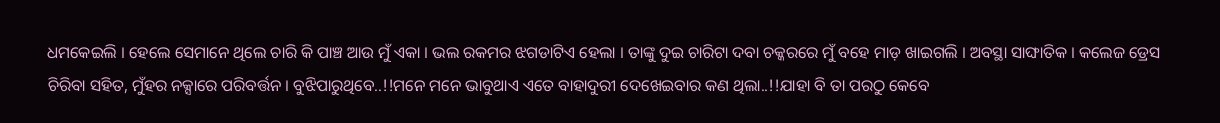ଧମକେଇଲି । ହେଲେ ସେମାନେ ଥିଲେ ଚାରି କି ପାଞ୍ଚ ଆଉ ମୁଁ ଏକା । ଭଲ ରକମର ଝଗଡାଟିଏ ହେଲା । ତାଙ୍କୁ ଦୁଇ ଚାରିଟା ଦବା ଚକ୍କରରେ ମୁଁ ବହେ ମାଡ଼ ଖାଇଗଲି । ଅବସ୍ଥା ସାଙ୍ଘାତିକ । କଲେଜ ଡ୍ରେସ ଚିରିବା ସହିତ, ମୁଁହର ନକ୍ସାରେ ପରିବର୍ତ୍ତନ । ବୁଝିପାରୁଥିବେ..!!ମନେ ମନେ ଭାବୁଥାଏ ଏତେ ବାହାଦୁରୀ ଦେଖେଇବାର କଣ ଥିଲା..!!ଯାହା ବି ତା ପରଠୁ କେବେ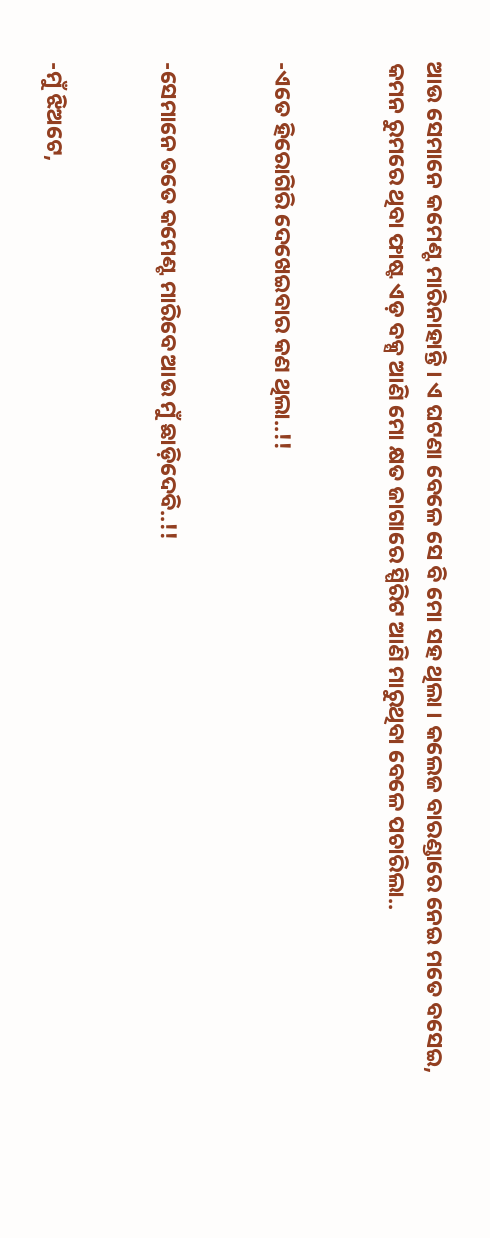ଆଉ ସେମାନେ କମେଣ୍ଟ ମାରିନାହାନ୍ତି । ଏ ଘଟଣା ବେଳେ ସେ ବି ମୋ ସହ ଥିଲା । କଲେଜ ବାରଣ୍ଡାରେ ନେଇ ମତେ ବସେଇ, କମନ ରୁମରେ ଥିବା ଫାଷ୍ଟ ଏଡ଼ ବକ୍ସ ଆଣି ମୋ କ୍ଷତ ଜାଗାରେ ସ୍ପିରିଟ ଆଣି ମାରୁଥିବା ବେଳେ ପଚାରିଲା..


-ଏତେ ହିରୋଗିରି ଦେଖେଇବାର କଣ ଥିଲା..!!


-ସେମାନେ ତତେ କମେଣ୍ଟ ମାରିବେ ଆଉ ମୁଁ ଛାଡ଼ିଦେବି..!!


-ମୁଁ ଝିଅଟେ,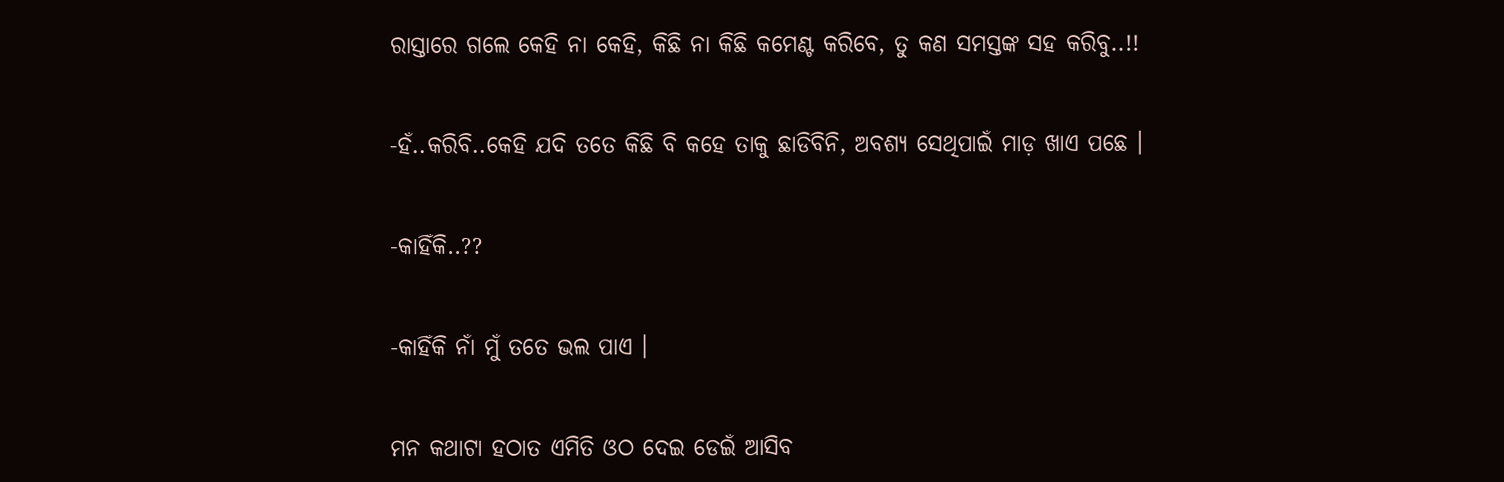ରାସ୍ତାରେ ଗଲେ କେହି ନା କେହି, କିଛି ନା କିଛି କମେଣ୍ଟ କରିବେ, ତୁ କଣ ସମସ୍ତଙ୍କ ସହ କରିବୁ..!!


-ହଁ..କରିବି..କେହି ଯଦି ତତେ କିଛି ବି କହେ ତାକୁ ଛାଡିବିନି, ଅବଶ୍ୟ ସେଥିପାଇଁ ମାଡ଼ ଖାଏ ପଛେ ।


-କାହିଁକି..??


-କାହିଁକି ନାଁ ମୁଁ ତତେ ଭଲ ପାଏ ।


ମନ କଥାଟା ହଠାତ ଏମିତି ଓଠ ଦେଇ ଡେଇଁ ଆସିବ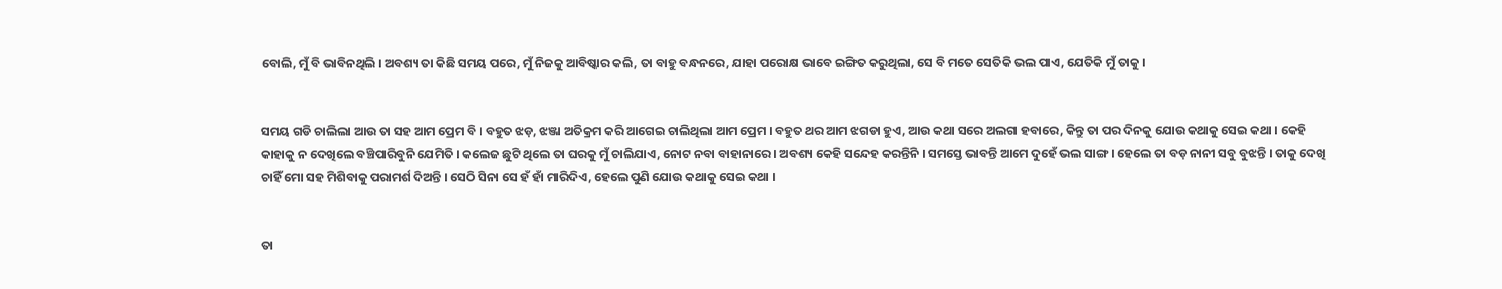ବୋଲି, ମୁଁ ବି ଭାବିନଥିଲି । ଅବଶ୍ୟ ତା କିଛି ସମୟ ପରେ, ମୁଁ ନିଜକୁ ଆବିଷ୍କାର କଲି, ତା ବାହୁ ବନ୍ଧନରେ, ଯାହା ପରୋକ୍ଷ ଭାବେ ଇଙ୍ଗିତ କରୁଥିଲା, ସେ ବି ମତେ ସେତିକି ଭଲ ପାଏ, ଯେତିକି ମୁଁ ତାକୁ ।


ସମୟ ଗଡି ଚାଲିଲା ଆଉ ତା ସହ ଆମ ପ୍ରେମ ବି । ବହୁତ ଝଡ଼, ଝଞ୍ଜା ଅତିକ୍ରମ କରି ଆଗେଇ ଚାଲିଥିଲା ଆମ ପ୍ରେମ । ବହୁତ ଥର ଆମ ଝଗଡା ହୁଏ, ଆଉ କଥା ସରେ ଅଲଗା ହବାରେ, କିନ୍ତୁ ତା ପର ଦିନକୁ ଯୋଉ କଥାକୁ ସେଇ କଥା । କେହି କାହାକୁ ନ ଦେଖିଲେ ବଞ୍ଚିପାରିବୁନି ଯେମିତି । କଲେଜ ଛୁଟି ଥିଲେ ତା ଘରକୁ ମୁଁ ଚାଲିଯାଏ, ନୋଟ ନବା ବାହାନାରେ । ଅବଶ୍ୟ କେହି ସନ୍ଦେହ କରନ୍ତିନି । ସମସ୍ତେ ଭାବନ୍ତି ଆମେ ଦୁହେଁ ଭଲ ସାଙ୍ଗ । ହେଲେ ତା ବଡ଼ ନାନୀ ସବୁ ବୁଝନ୍ତି । ତାକୁ ଦେଖି ଚାହିଁ ମୋ ସହ ମିଶିବାକୁ ପରାମର୍ଶ ଦିଅନ୍ତି । ସେଠି ସିନା ସେ ହଁ ହାଁ ମାରିଦିଏ, ହେଲେ ପୁଣି ଯୋଉ କଥାକୁ ସେଇ କଥା ।


ତା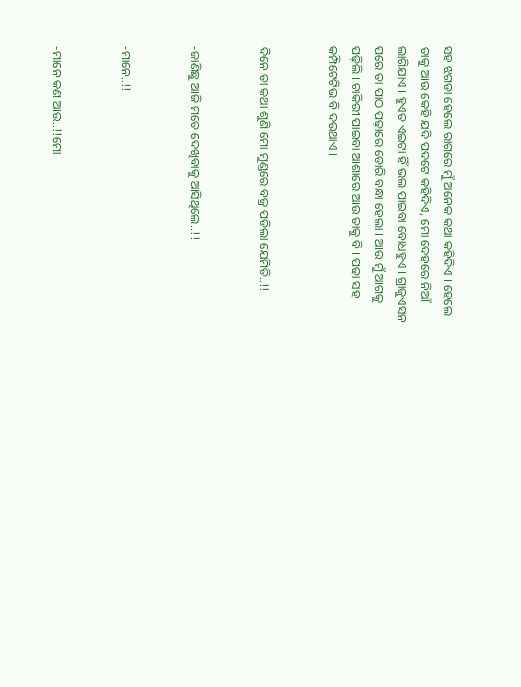ସହ ଝଗଡା ହେଲେ ରାଗରେ ମୁଁ ଅନେକ କଥା କହିଦିଏ । ହେଲେ ତାକୁ ଆଉ କେହି ଯଦି ପଦଟେ କହିଦିଏ, ମୋ ଦେହରେ ନିଆଁ ଲାଗିଯାଏ । ହୁଏତ ଏଇଟା ହିଁ ଭଲ ପାଇବା ବୋଧହୁଏ । ଗ୍ରାଜୁଏସନ ପରେ ତା ପାଠ ପଢ଼ାରେ ଡୋରି ବନ୍ଧା ହେଲା । ଆଉ ମୁଁ ଆଗକୁ ପଢ଼ିଲି । ଚାକିରୀ ପାଇବା ଆଶାରେ ଆଉ ତାକୁ ବି । ପଢା ସହ କମ୍ପିଟେଟିଭ ବି ଦଉଥାଏ ।


ଦିନେ ତା କଥା ଶୁଣି ମୋ ମୁଣ୍ଡରେ ବଜ୍ର ପଡିଲା ଯେମିତି..!!


-ଜାଣିଛୁ ଆଜି ମତେ ଦେଖିବାକୁ ଆସିଥିଲେ..!!


-ମାନେ..!!


-ମାନେ କଣ ଆଉ..!!ମୋ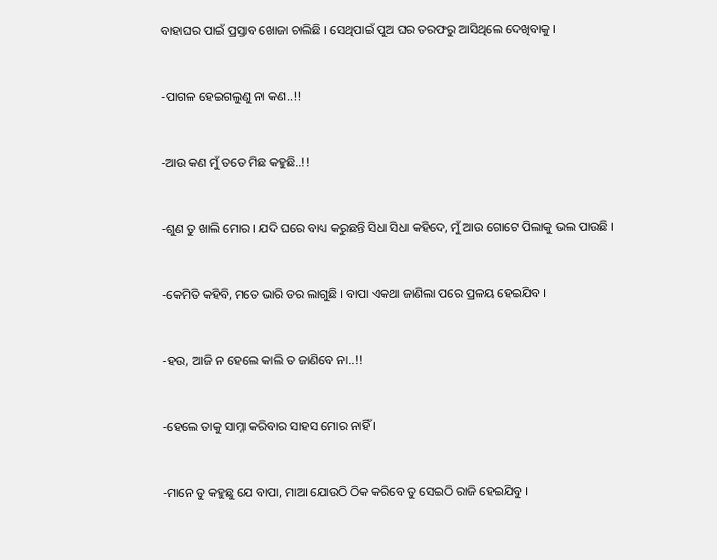ବାହାଘର ପାଇଁ ପ୍ରସ୍ତାବ ଖୋଜା ଚାଲିଛି । ସେଥିପାଇଁ ପୁଅ ଘର ତରଫରୁ ଆସିଥିଲେ ଦେଖିବାକୁ ।


-ପାଗଳ ହେଇଗଲୁଣୁ ନା କଣ..!!


-ଆଉ କଣ ମୁଁ ତତେ ମିଛ କହୁଛି..!!


-ଶୁଣ ତୁ ଖାଲି ମୋର । ଯଦି ଘରେ ବାଧ୍ୟ କରୁଛନ୍ତି ସିଧା ସିଧା କହିଦେ, ମୁଁ ଆଉ ଗୋଟେ ପିଲାକୁ ଭଲ ପାଉଛି ।


-କେମିତି କହିବି, ମତେ ଭାରି ଡର ଲାଗୁଛି । ବାପା ଏକଥା ଜାଣିଲା ପରେ ପ୍ରଳୟ ହେଇଯିବ ।


-ହଉ, ଆଜି ନ ହେଲେ କାଲି ତ ଜାଣିବେ ନା..!!


-ହେଲେ ତାକୁ ସାମ୍ନା କରିବାର ସାହସ ମୋର ନାହିଁ ।


-ମାନେ ତୁ କହୁଛୁ ଯେ ବାପା, ମାଆ ଯୋଉଠି ଠିକ କରିବେ ତୁ ସେଇଠି ରାଜି ହେଇଯିବୁ ।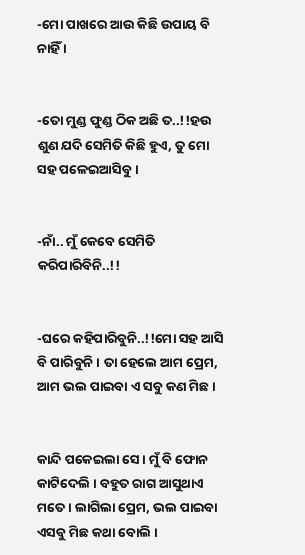-ମୋ ପାଖରେ ଆଉ କିଛି ଉପାୟ ବି ନାହିଁ ।


-ତୋ ମୁଣ୍ଡ ଫୁଣ୍ଡ ଠିକ ଅଛି ତ..!!ହଉ ଶୁଣ ଯଦି ସେମିତି କିଛି ହୁଏ, ତୁ ମୋ ସହ ପଳେଇଆସିବୁ ।


-ନାଁ.. ମୁଁ କେବେ ସେମିତି କରିପାରିବିନି..!!


-ଘରେ କହିପାରିବୁନି..!!ମୋ ସହ ଆସି ବି ପାରିବୁନି । ତା ହେଲେ ଆମ ପ୍ରେମ, ଆମ ଭଲ ପାଇବା ଏ ସବୁ କଣ ମିଛ ।


କାନ୍ଦି ପକେଇଲା ସେ । ମୁଁ ବି ଫୋନ କାଟିଦେଲି । ବହୁତ ରାଗ ଆସୁଥାଏ ମତେ । ଲାଗିଲା ପ୍ରେମ, ଭଲ ପାଇବା ଏସବୁ ମିଛ କଥା ବୋଲି ।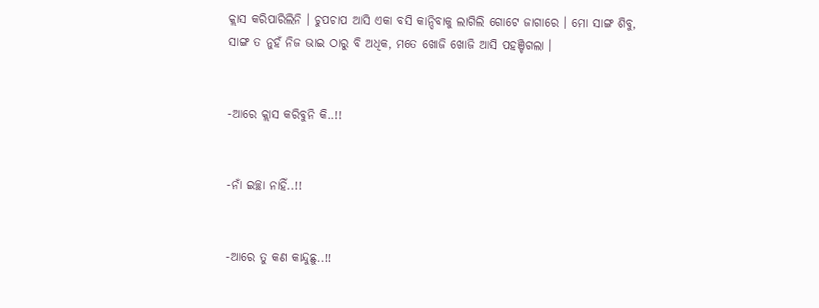କ୍ଲାସ କରିପାରିଲିନି । ଚୁପଚାପ ଆସି ଏକା ବସି କାନ୍ଦିବାକୁ ଲାଗିଲି ଗୋଟେ ଜାଗାରେ । ମୋ ସାଙ୍ଗ ଶିବୁ, ସାଙ୍ଗ ତ ନୁହଁ ନିଜ ଭାଇ ଠାରୁ ବି ଅଧିକ, ମତେ ଖୋଜି ଖୋଜି ଆସି ପହଞ୍ଚିଗଲା ।


-ଆରେ କ୍ଲାସ କରିବୁନି କି..!!


-ନାଁ ଇଚ୍ଛା ନାହିଁ..!!


-ଆରେ ତୁ କଣ କାନ୍ଦୁଛୁ..!!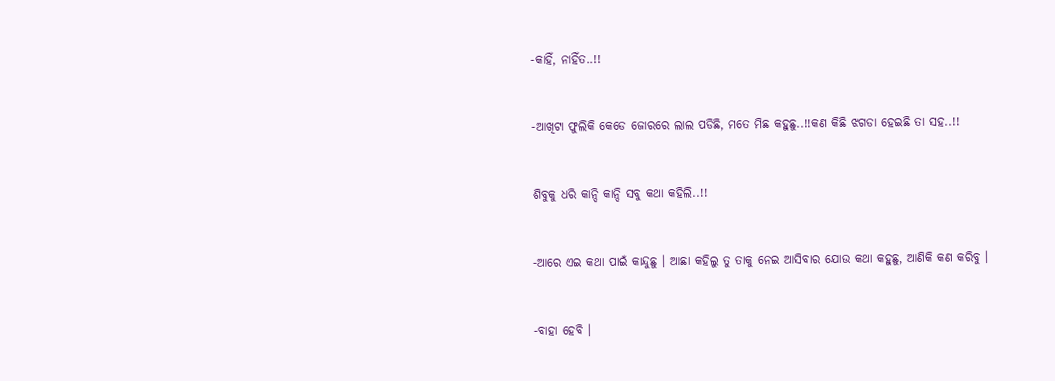-କାହିଁ, ନାହିଁତ..!!


-ଆଖିଟା ଫୁଲିକି କେଡେ ଜୋରରେ ଲାଲ ପଡିଛି, ମତେ ମିଛ କହୁଛୁ..!!କଣ କିଛି ଝଗଡା ହେଇଛି ତା ସହ..!!


ଶିବୁକୁ ଧରି କାନ୍ଦି କାନ୍ଦି ସବୁ କଥା କହିଲି..!!


-ଆରେ ଏଇ କଥା ପାଇଁ କାନ୍ଦୁଛୁ । ଆଛା କହିଲୁ ତୁ ତାକୁ ନେଇ ଆସିବାର ଯୋଉ କଥା କହୁଛୁ, ଆଣିକି କଣ କରିବୁ ।


-ବାହା ହେବି ।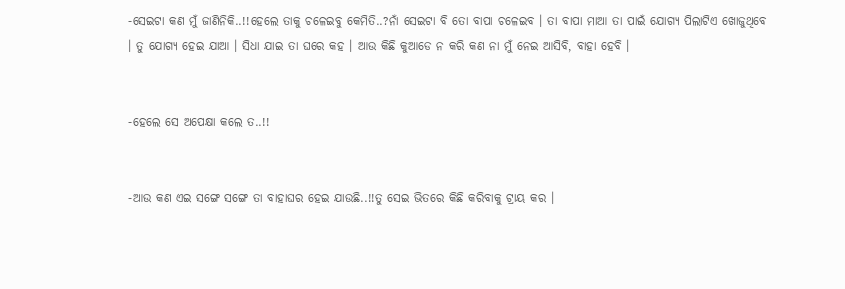-ସେଇଟା କଣ ମୁଁ ଜାଣିନିକି..!!ହେଲେ ତାକୁ ଚଳେଇବୁ କେମିତି..?ନାଁ ସେଇଟା ବି ତୋ ବାପା ଚଳେଇବ । ତା ବାପା ମାଆ ତା ପାଇଁ ଯୋଗ୍ୟ ପିଲାଟିଏ ଖୋଜୁଥିବେ । ତୁ ଯୋଗ୍ୟ ହେଇ ଯାଆ । ସିଧା ଯାଇ ତା ଘରେ କହ । ଆଉ କିଛି କୁଆଡେ ନ କରି କଣ ନା ମୁଁ ନେଇ ଆସିବି, ବାହା ହେବି ।


-ହେଲେ ସେ ଅପେକ୍ଷା କଲେ ତ..!!


-ଆଉ କଣ ଏଇ ସଙ୍ଗେ ସଙ୍ଗେ ତା ବାହାଘର ହେଇ ଯାଉଛି..!!ତୁ ସେଇ ଭିତରେ କିଛି କରିବାକୁ ଟ୍ରାୟ କର ।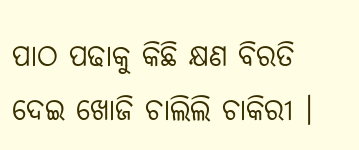ପାଠ ପଢାକୁ କିଛି କ୍ଷଣ ବିରତି ଦେଇ ଖୋଜି ଚାଲିଲି ଚାକିରୀ ।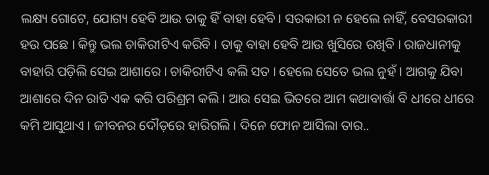ଲକ୍ଷ୍ୟ ଗୋଟେ, ଯୋଗ୍ୟ ହେବି ଆଉ ତାକୁ ହିଁ ବାହା ହେବି । ସରକାରୀ ନ ହେଲେ ନାହିଁ, ବେସରକାରୀ ହଉ ପଛେ । କିନ୍ତୁ ଭଲ ଚାକିରୀଟିଏ କରିବି । ତାକୁ ବାହା ହେବି ଆଉ ଖୁସିରେ ରଖିବି । ରାଜଧାନୀକୁ ବାହାରି ପଡ଼ିଲି ସେଇ ଆଶାରେ । ଚାକିରୀଟିଏ କଲି ସତ । ହେଲେ ସେତେ ଭଲ ନୁହଁ । ଆଗକୁ ଯିବା ଆଶାରେ ଦିନ ରାତି ଏକ କରି ପରିଶ୍ରମ କଲି । ଆଉ ସେଇ ଭିତରେ ଆମ କଥାବାର୍ତ୍ତା ବି ଧୀରେ ଧୀରେ କମି ଆସୁଥାଏ । ଜୀବନର ଦୌଡ଼ରେ ହାରିଗଲି । ଦିନେ ଫୋନ ଆସିଲା ତାର..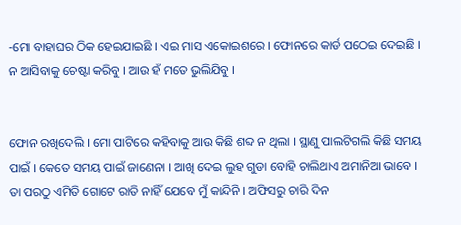-ମୋ ବାହାଘର ଠିକ ହେଇଯାଇଛି । ଏଇ ମାସ ଏକୋଇଶରେ । ଫୋନରେ କାର୍ଡ ପଠେଇ ଦେଇଛି । ନ ଆସିବାକୁ ଚେଷ୍ଟା କରିବୁ । ଆଉ ହଁ ମତେ ଭୁଲିଯିବୁ ।


ଫୋନ ରଖିଦେଲି । ମୋ ପାଟିରେ କହିବାକୁ ଆଉ କିଛି ଶବ୍ଦ ନ ଥିଲା । ସ୍ଥାଣୁ ପାଲଟିଗଲି କିଛି ସମୟ ପାଇଁ । କେତେ ସମୟ ପାଇଁ ଜାଣେନା । ଆଖି ଦେଇ ଲୁହ ଗୁଡା ବୋହି ଚାଲିଥାଏ ଅମାନିଆ ଭାବେ । ତା ପରଠୁ ଏମିତି ଗୋଟେ ରାତି ନାହିଁ ଯେବେ ମୁଁ କାନ୍ଦିନି । ଅଫିସରୁ ଚାରି ଦିନ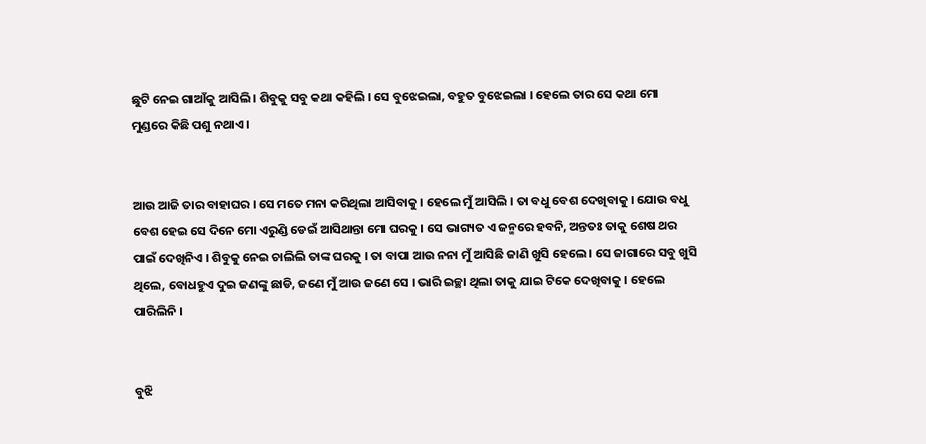ଛୁଟି ନେଇ ଗାଆଁକୁ ଆସିଲି । ଶିବୁକୁ ସବୁ କଥା କହିଲି । ସେ ବୁଝେଇଲା, ବହୁତ ବୁଝେଇଲା । ହେଲେ ତାର ସେ କଥା ମୋ ମୁଣ୍ଡରେ କିଛି ପଶୁ ନଥାଏ ।


ଆଉ ଆଜି ତାର ବାହାଘର । ସେ ମତେ ମନା କରିଥିଲା ଆସିବାକୁ । ହେଲେ ମୁଁ ଆସିଲି । ତା ବଧୁ ବେଶ ଦେଖିବାକୁ । ଯୋଉ ବଧୁ ବେଶ ହେଇ ସେ ଦିନେ ମୋ ଏରୁଣ୍ଡି ଡେଇଁ ଆସିଥାନ୍ତା ମୋ ଘରକୁ । ସେ ଭାଗ୍ୟତ ଏ ଜନ୍ମରେ ହବନି, ଅନ୍ତତଃ ତାକୁ ଶେଷ ଥର ପାଇଁ ଦେଖିନିଏ । ଶିବୁକୁ ନେଇ ଚାଲିଲି ତାଙ୍କ ଘରକୁ । ତା ବାପା ଆଉ ନନା ମୁଁ ଆସିଛି ଜାଣି ଖୁସି ହେଲେ । ସେ ଜାଗାରେ ସବୁ ଖୁସି ଥିଲେ, ବୋଧହୁଏ ଦୁଇ ଜଣଙ୍କୁ ଛାଡି, ଜଣେ ମୁଁ ଆଉ ଜଣେ ସେ । ଭାରି ଇଚ୍ଛା ଥିଲା ତାକୁ ଯାଇ ଟିକେ ଦେଖିବାକୁ । ହେଲେ ପାରିଲିନି ।


ବୁଝି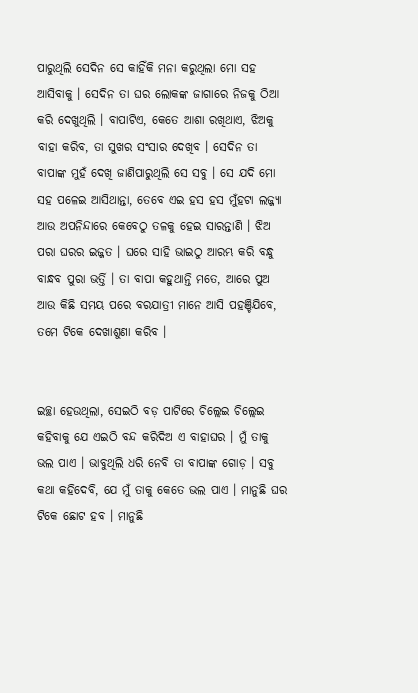ପାରୁଥିଲି ସେଦିନ ସେ କାହିଁକି ମନା କରୁଥିଲା ମୋ ସହ ଆସିବାକୁ । ସେଦିନ ତା ଘର ଲୋକଙ୍କ ଜାଗାରେ ନିଜକୁ ଠିଆ କରି ଦେଖୁଥିଲି । ବାପାଟିଏ, କେତେ ଆଶା ରଖିଥାଏ, ଝିଅକୁ ବାହା କରିବ, ତା ସୁଖର ସଂସାର ଦେଖିବ । ସେଦିନ ତା ବାପାଙ୍କ ମୁହଁ ଦେଖି ଜାଣିପାରୁଥିଲି ସେ ସବୁ । ସେ ଯଦି ମୋ ସହ ପଳେଇ ଆସିଥାନ୍ତା, ତେବେ ଏଇ ହସ ହସ ମୁଁହଟା ଲଜ୍ଜ୍ୟା ଆଉ ଅପନିନ୍ଦାରେ କେବେଠୁ ତଳକୁ ହେଇ ସାରନ୍ତାଣି । ଝିଅ ପରା ଘରର ଇଜ୍ଜତ । ଘରେ ସାହି ଭାଇଠୁ ଆରମ୍ଭ କରି ବନ୍ଧୁ ବାନ୍ଧବ ପୁରା ଭର୍ତ୍ତି । ତା ବାପା କହୁଥାନ୍ତି ମତେ, ଆରେ ପୁଅ ଆଉ କିଛି ସମୟ ପରେ ବରଯାତ୍ରୀ ମାନେ ଆସି ପହଞ୍ଚିଯିବେ, ତମେ ଟିକେ ଦେଖାଶୁଣା କରିବ ।


ଇଚ୍ଛା ହେଉଥିଲା, ସେଇଠି ବଡ଼ ପାଟିରେ ଚିଲ୍ଲେଇ ଚିଲ୍ଲେଇ କହିବାକୁ ଯେ ଏଇଠି ବନ୍ଦ କରିଦିଅ ଏ ବାହାଘର । ମୁଁ ତାକୁ ଭଲ ପାଏ । ଭାବୁଥିଲି ଧରି ନେବି ତା ବାପାଙ୍କ ଗୋଡ଼ । ସବୁ କଥା କହିଦେବି, ଯେ ମୁଁ ତାକୁ କେତେ ଭଲ ପାଏ । ମାନୁଛି ଘର ଟିକେ ଛୋଟ ହବ । ମାନୁଛି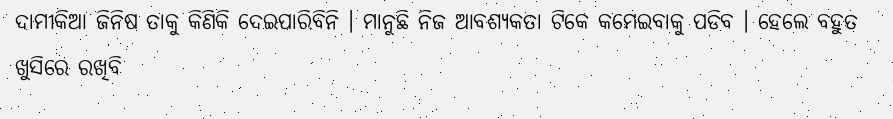ଦାମୀକିଆ ଜିନିଷ ତାକୁ କିଣିକି ଦେଇପାରିବିନି । ମାନୁଛି ନିଜ ଆବଶ୍ୟକତା ଟିକେ କମେଇବାକୁ ପଡିବ । ହେଲେ ବହୁତ ଖୁସିରେ ରଖିବି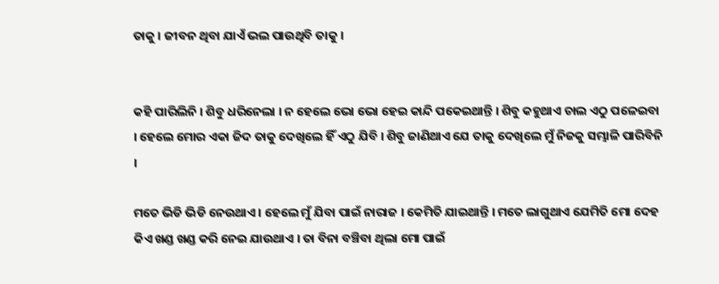ତାକୁ । ଜୀବନ ଥିବା ଯାଏଁ ଭଲ ପାଉଥିବି ତାକୁ ।


କହି ପାରିଲିନି । ଶିବୁ ଧରିନେଲା । ନ ହେଲେ ଭୋ ଭୋ ହେଇ କାନ୍ଦି ପକେଇଥାନ୍ତି । ଶିବୁ କହୁଥାଏ ଚାଲ ଏଠୁ ପଳେଇବା । ହେଲେ ମୋର ଏକା ଜିଦ ତାକୁ ଦେଖିଲେ ହିଁ ଏଠୁ ଯିବି । ଶିବୁ ଜାଣିଥାଏ ଯେ ତାକୁ ଦେଖିଲେ ମୁଁ ନିଜକୁ ସମ୍ଭାଳି ପାରିବିନି ।

ମତେ ଭିଡି ଭିଡି ନେଉଥାଏ । ହେଲେ ମୁଁ ଯିବା ପାଇଁ ନାରାଜ । କେମିତି ଯାଇଥାନ୍ତି । ମତେ ଲାଗୁଥାଏ ଯେମିତି ମୋ ଦେହ କିଏ ଖଣ୍ଡ ଖଣ୍ଡ କରି ନେଇ ଯାଉଥାଏ । ତା ବିନା ବଞ୍ଚିବା ଥିଲା ମୋ ପାଇଁ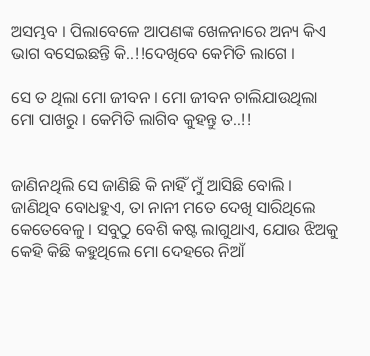ଅସମ୍ଭବ । ପିଲାବେଳେ ଆପଣଙ୍କ ଖେଳନାରେ ଅନ୍ୟ କିଏ ଭାଗ ବସେଇଛନ୍ତି କି..!!ଦେଖିବେ କେମିତି ଲାଗେ ।

ସେ ତ ଥିଲା ମୋ ଜୀବନ । ମୋ ଜୀବନ ଚାଲିଯାଉଥିଲା ମୋ ପାଖରୁ । କେମିତି ଲାଗିବ କୁହନ୍ତୁ ତ..!!


ଜାଣିନଥିଲି ସେ ଜାଣିଛି କି ନାହିଁ ମୁଁ ଆସିଛି ବୋଲି । ଜାଣିଥିବ ବୋଧହୁଏ, ତା ନାନୀ ମତେ ଦେଖି ସାରିଥିଲେ କେତେବେଳୁ । ସବୁଠୁ ବେଶି କଷ୍ଟ ଲାଗୁଥାଏ, ଯୋଉ ଝିଅକୁ କେହି କିଛି କହୁଥିଲେ ମୋ ଦେହରେ ନିଆଁ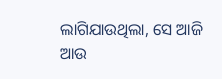ଲାଗିଯାଉଥିଲା, ସେ ଆଜି ଆଉ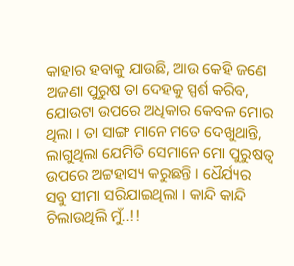କାହାର ହବାକୁ ଯାଉଛି, ଆଉ କେହି ଜଣେ ଅଜଣା ପୁରୁଷ ତା ଦେହକୁ ସ୍ପର୍ଶ କରିବ, ଯୋଉଟା ଉପରେ ଅଧିକାର କେବଳ ମୋର ଥିଲା । ତା ସାଙ୍ଗ ମାନେ ମତେ ଦେଖୁଥାନ୍ତି, ଲାଗୁଥିଲା ଯେମିତି ସେମାନେ ମୋ ପୁରୁଷତ୍ୱ ଉପରେ ଅଟ୍ଟହାସ୍ୟ କରୁଛନ୍ତି । ଧୈର୍ଯ୍ୟର ସବୁ ସୀମା ସରିଯାଇଥିଲା । କାନ୍ଦି କାନ୍ଦି ଚିଲାଉଥିଲି ମୁଁ..!!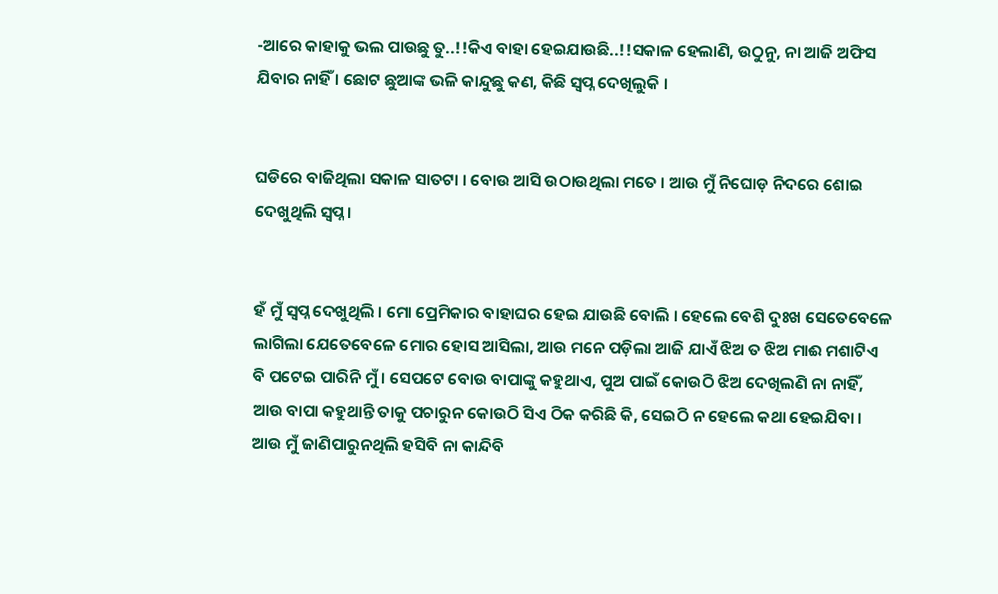-ଆରେ କାହାକୁ ଭଲ ପାଉଛୁ ତୁ..!!କିଏ ବାହା ହେଇଯାଉଛି..!!ସକାଳ ହେଲାଣି, ଉଠୁନୁ, ନା ଆଜି ଅଫିସ ଯିବାର ନାହିଁ । ଛୋଟ ଛୁଆଙ୍କ ଭଳି କାନ୍ଦୁଛୁ କଣ, କିଛି ସ୍ୱପ୍ନ ଦେଖିଲୁକି ।


ଘଡିରେ ବାଜିଥିଲା ସକାଳ ସାତଟା । ବୋଉ ଆସି ଉଠାଉଥିଲା ମତେ । ଆଉ ମୁଁ ନିଘୋଡ଼ ନିଦରେ ଶୋଇ ଦେଖୁଥିଲି ସ୍ୱପ୍ନ ।


ହଁ ମୁଁ ସ୍ୱପ୍ନ ଦେଖୁଥିଲି । ମୋ ପ୍ରେମିକାର ବାହାଘର ହେଇ ଯାଉଛି ବୋଲି । ହେଲେ ବେଶି ଦୁଃଖ ସେତେବେଳେ ଲାଗିଲା ଯେତେବେଳେ ମୋର ହୋସ ଆସିଲା, ଆଉ ମନେ ପଡ଼ିଲା ଆଜି ଯାଏଁ ଝିଅ ତ ଝିଅ ମାଈ ମଶାଟିଏ ବି ପଟେଇ ପାରିନି ମୁଁ । ସେପଟେ ବୋଉ ବାପାଙ୍କୁ କହୁଥାଏ, ପୁଅ ପାଇଁ କୋଉଠି ଝିଅ ଦେଖିଲଣି ନା ନାହିଁ, ଆଉ ବାପା କହୁଥାନ୍ତି ତାକୁ ପଚାରୁନ କୋଉଠି ସିଏ ଠିକ କରିଛି କି, ସେଇଠି ନ ହେଲେ କଥା ହେଇଯିବା । ଆଉ ମୁଁ ଜାଣିପାରୁନଥିଲି ହସିବି ନା କାନ୍ଦିବି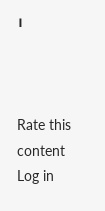।



Rate this content
Log in